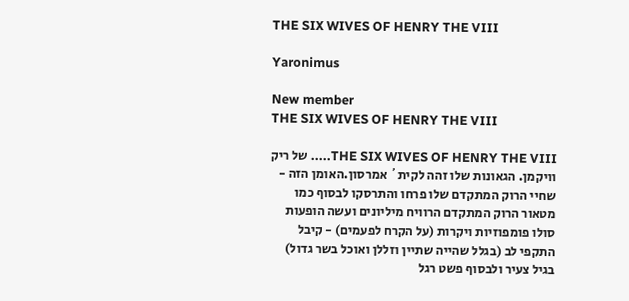THE SIX WIVES OF HENRY THE VIII

Yaronimus

New member
THE SIX WIVES OF HENRY THE VIII

THE SIX WIVES OF HENRY THE VIII..... של ריק וויקמן. הגאונות שלו זהה לקית´ אמרסון.האומן הזה - שחיי הרוק המתקדם שלו פרחו והתרסקו לבסוף כמו מטאור הרוק המתקדם הרוויח מיליונים ועשה הופעות סולו פומפוזיות ויקרות (על הקרח לפעמים) - קיבל התקפי לב (בגלל שהייה שתיין וזללן ואוכל בשר גדול) בגיל צעיר ולבסוף פשט רגל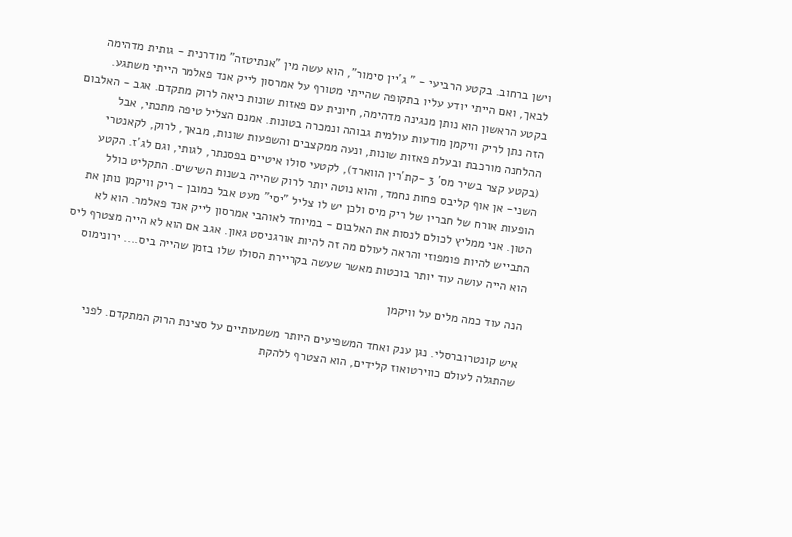וישן ברחוב. בקטע הרביעי - " ג´יין סימור", הוא עשה מין "אנתיטזה" מודרנית - גותית מדהימה לבאך, ואם הייתי יודע עליו בתקופה שהייתי מטורף על אמרסון לייק אנד פאלמר הייתי משתגע. בקטע הראשון הוא נותן מנגינה מדהימה, חיונית עם פאזות שונות כיאה לרוק מתקדם. אגב - האלבום הזה נתן לריק וויקמן מודעות עולמית גבוהה ונמכרה בטונות. אמנם הצליל טיפה מתכתי, אבל ההלחנה מורכבת ובעלת פאזות שונות, ונעה ממקצבים והשפעות שונות, מבאך, לרוק, לקאנטרי (בקטע קצר בשיר מס´ 3 -קת´רין הווארד), לקטעי סולו איטיים בפסנתר, לגותי, וגם לג´ז. הקטע השני- אן אוף קליבס פחות נחמד, והוא נוטה יותר לרוק שהייה בשנות השישים. התקליט כולל הופעות אורח של חבריו של ריק מיס ולכן יש לו צליל "יסי" מעט אבל כמובן - ריק וויקמן נותן את הטון. אני ממליץ לכולם לנסות את האלבום - במיוחד לאוהבי אמרסון לייק אנד פאלמר. הוא לא התבייש להיות פומפוזי והראה לעולם מה זה להיות אורגניסט גאון. אגב אם הוא לא הייה מצטרף ליס הוא הייה עושה עוד יותר בוכטות מאשר שעשה בקריירת הסולו שלו בזמן שהייה ביס.... ירונימוס

הנה עוד כמה מלים על וויקמן

איש קונטרוברסלי. נגן ענק ואחד המשפיעים היותר משמעותיים על סצינת הרוק המתקדם. לפני שהתגלה לעולם כווירטואוז קלידים, הוא הצטרף ללהקת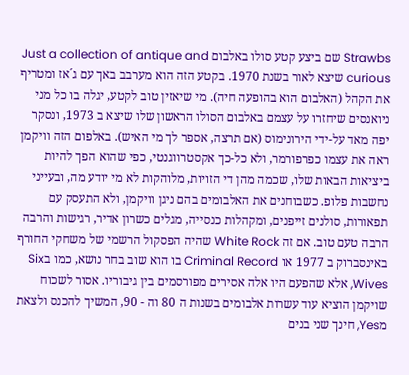Strawbs שם ביצע קטע סולו באלבום Just a collection of antique and curious שיצא לאור בשנת 1970. בקטע הזה הוא מערבב באך עם ג´אז ומטריף את הקהל (האלבום הוא בהופעה חיה). מי שיאזין טוב לקטע, יגלה בו כל מני ניואנסים שיחזרו על עצמם באלבום הסולו הראשון שלו שיצא ב 1973, ונסקר יפה מאד על-ידי הירונימוס (אם תרצה, אספר לך מי האיש). באלפום הזה וויקמן ראה את עצמו כפרפורמר, ולא כל-כך אקסטרווגנטי, כפי שהוא הפך להיות ביציאות הבאות שלו, שכמה מהן די הזויות, מלוהקות לא מי יודע מה, ובעייני נחשבות פלופ. כשבוחנים את האלבומים בהם ניגן וויקמן, ולא התעסק עם תפאורות, סולנים זייפנים, ומקהלות כנסייה, מגלים כשרון אדיר, רגישות והרבה הרבה טעם טוב. אם זה White Rock שהיה הפסקול הרשמי של משחקי החורף באינסברוק ב 1977 או Criminal Record בו הוא שוב בחר נושא, כמו בSix Wives, אלא שהפעם היו אלה אסירים מפורסמים בין גיבוריו. אסור לשכוח שויקמן הוציא עוד עשרות אלבומים בשנות ה 80 וה - 90, המשיך להכנס ולצאת מYes, חינך שני בנים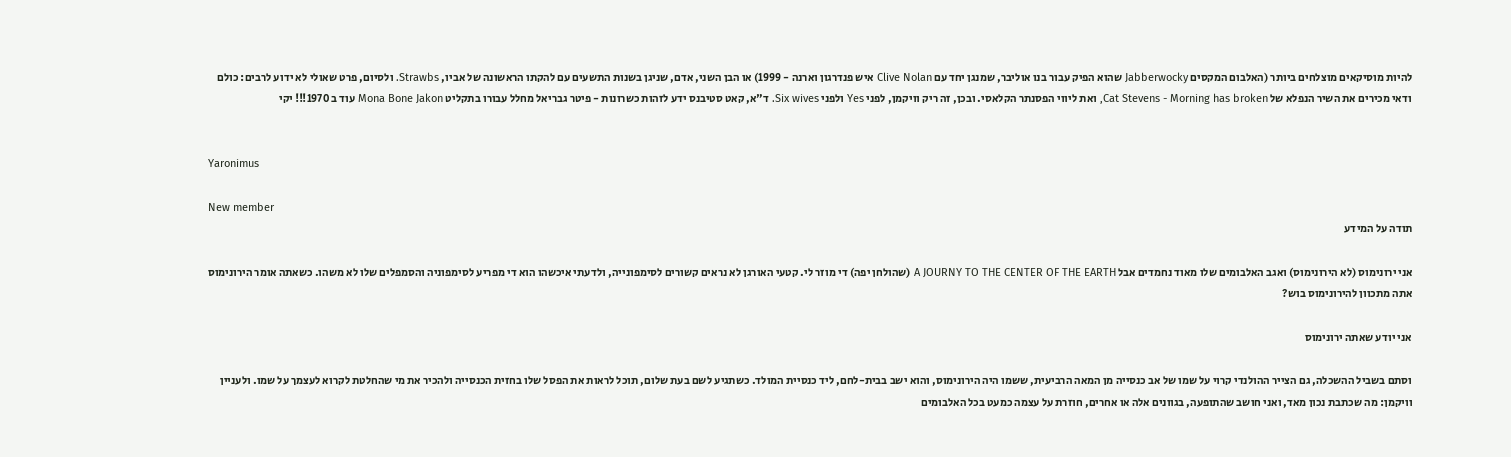להיות מוסיקאים מוצלחים ביותר (האלבום המקסים Jabberwocky שהוא הפיק עבור בנו אוליבר, שמנגן יחד עם Clive Nolan איש פנדרגון וארנה - 1999) או הבן השני, אדם, שניגן בשנות התשעים עם להקתו הראשונה של אביו, Strawbs. ולסיום, פרט שאולי לא ידוע לרבים: כולם ודאי מכירים את השיר הנפלא של Cat Stevens - Morning has broken, ואת ליווי הפסנתר הקלאסי. ובכן, זה ריק וויקמן, לפני Yes ולפני Six wives. ד"א, קאט סטיבנס ידע לזהות כשרונות - פיטר גבריאל מחלל עבורו בתקליט Mona Bone Jakon עוד ב 1970!!! יקי


Yaronimus

New member
תודה על המידע

אני ירונימוס (לא הירונימוס) ואגב האלבומים שלו מאוד נחמדים אבל A JOURNY TO THE CENTER OF THE EARTH (שהולחן יפה) די מוזר לי. קטעי האורגן לא נראים קשורים לסימפונייה, ולדעתי איכשהו הוא די מפריע לסימפוניה והסמפלים שלו לא משהו. כשאתה אומר הירונימוס אתה מתכוון להירונימוס בוש?

אני יודע שאתה ירונימוס

וסתם בשביל ההשכלה, גם הצייר ההולנדי קרוי על שמו של אב כנסייה מן המאה הרביעית, ששמו היה הירונימוס, והוא ישב בבית-לחם, ליד כנסיית המולד. כשתגיע לשם בעת שלום, תוכל לראות את הפסל שלו בחזית הכנסייה ולהכיר את מי שהחלטת לקרוא לעצמך על שמו. ולעניין וויקמן: מה שכתבת נכון מאד, ואני חושב שהתופעה, בגוונים אלה או אחרים, חוזרת על עצמה כמעט בכל האלבומים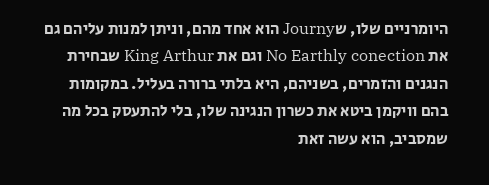היומרניים שלו, שJourny הוא אחד מהם, וניתן למנות עליהם גם את No Earthly conection וגם את King Arthur שבחירת הנגנים והזמרים, בשניהם, היא בלתי ברורה בעליל. במקומות בהם וויקמן ביטא את כשרון הנגינה שלו, בלי להתעסק בכל מה שמסביב, הוא עשה זאת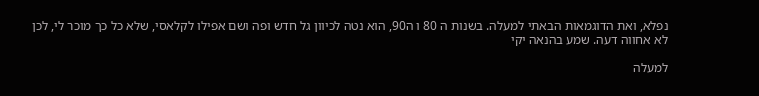נפלא, ואת הדוגמאות הבאתי למעלה. בשנות ה 80 ו ה90, הוא נטה לכיוון גל חדש ופה ושם אפילו לקלאסי, שלא כל כך מוכר לי, לכן לא אחווה דעה. שמע בהנאה יקי

למעלה